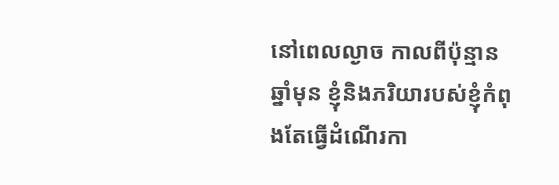នៅពេលល្ងាច កាលពីប៉ុន្មានឆ្នាំមុន ខ្ញុំនិងភរិយារបស់ខ្ញុំកំពុងតែធ្វើដំណើរកា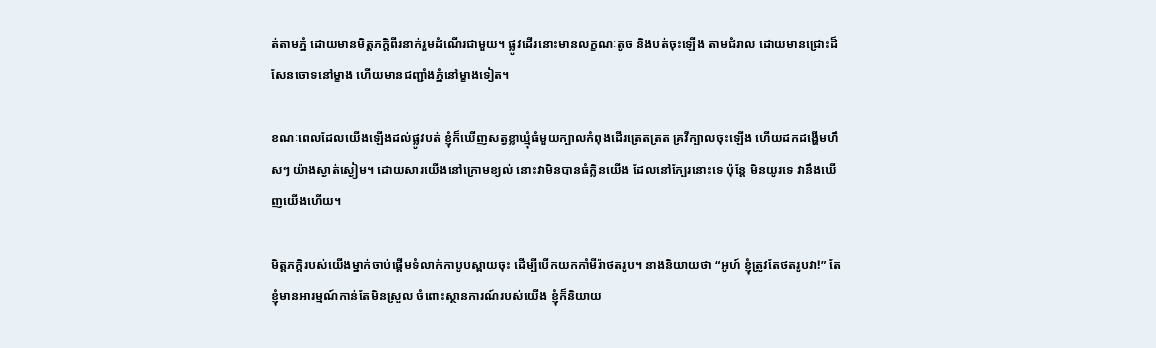ត់តាមភ្នំ ដោយមានមិត្តភក្តិពីរនាក់រួមដំណើរជាមួយ។ ផ្លូវដើរនោះមានលក្ខណៈតូច និងបត់ចុះឡើង តាមជំរាល ដោយមានជ្រោះដ៏សែនចោទនៅម្ខាង ហើយមានជញ្ជាំងភ្នំនៅម្ខាងទៀត។

ខណៈពេលដែលយើងឡើងដល់ផ្លូវបត់ ខ្ញុំក៏ឃើញសត្វខ្លាឃ្មុំធំមួយក្បាលកំពុងដើរត្រេតត្រត គ្រវីក្បាលចុះឡើង ហើយដកដង្ហើមហឹសៗ យ៉ាងស្ងាត់ស្ងៀម។ ដោយសារយើងនៅក្រោមខ្យល់ នោះវាមិនបានធំក្លិនយើង ដែលនៅក្បែរនោះទេ ប៉ុន្តែ មិនយូរទេ វានឹងឃើញយើងហើយ។

មិត្តភក្តិរបស់យើងម្នាក់ចាប់ផ្តើមទំលាក់កាបូបស្ពាយចុះ ដើម្បីបើកយកកាំមីរ៉ាថតរូប។ នាងនិយាយថា “អូហ៍ ខ្ញុំត្រូវតែថតរូបវា!” តែខ្ញុំមានអារម្មណ៍កាន់តែមិនស្រួល ចំពោះស្ថានការណ៍របស់យើង ខ្ញុំក៏និយាយ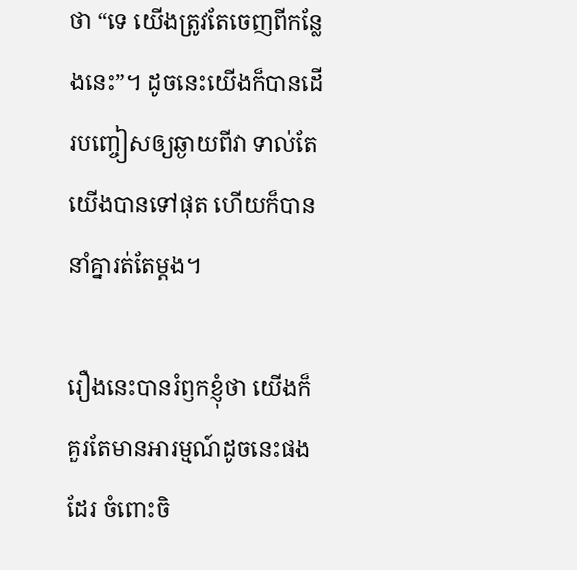ថា “ទេ យើងត្រូវតែចេញពីកន្លែងនេះ”។ ដូចនេះយើងក៏បានដើរបញ្ចៀសឲ្យឆ្ងាយពីវា ទាល់តែយើងបានទៅផុត ហើយក៏បាននាំគ្នារត់តែម្តង។

រឿងនេះបានរំឭកខ្ញុំថា យើងក៏គួរតែមានអារម្មណ៍ដូចនេះផងដែរ ចំពោះចិ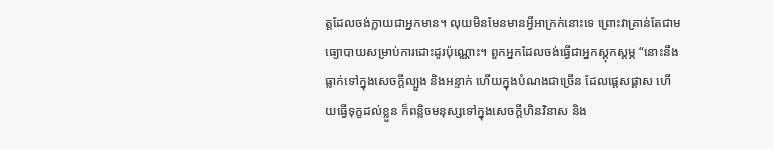ត្តដែលចង់ក្លាយជាអ្នកមាន។ លុយមិនមែនមានអ្វីអាក្រក់នោះទេ ព្រោះវាគ្រាន់តែជាមធ្យោបាយសម្រាប់ការដោះដូរប៉ុណ្ណោះ។ ពួកអ្នកដែលចង់ធ្វើជាអ្នកស្តុកស្តម្ភ “នោះនឹងធ្លាក់ទៅក្នុងសេចក្តីល្បួង និងអន្ទាក់ ហើយក្នុងបំណងជាច្រើន ដែលផ្តេសផ្តាស ហើយធ្វើទុក្ខដល់ខ្លួន ក៏ពន្លិចមនុស្សទៅក្នុងសេចក្តីហិនវិនាស និង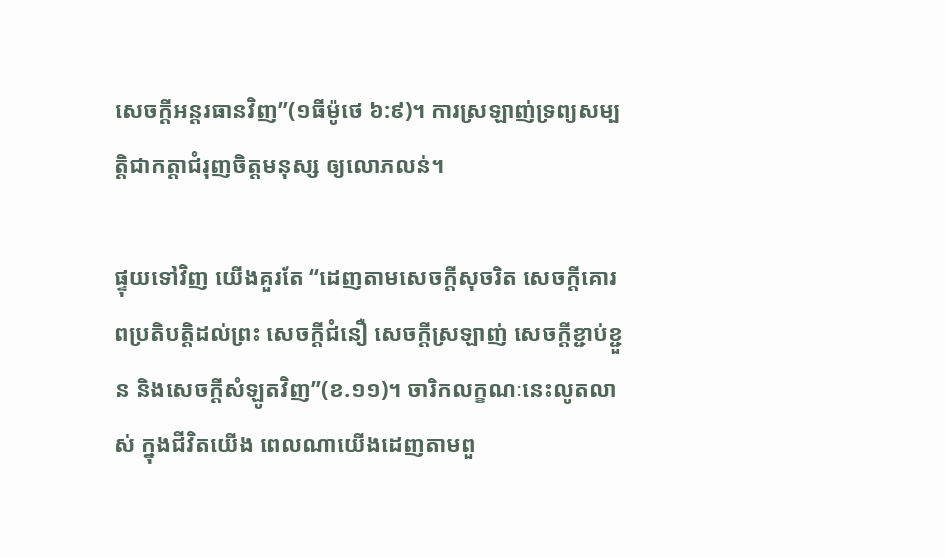សេចក្តីអន្តរធានវិញ”(១ធីម៉ូថេ ៦:៩)។ ការស្រឡាញ់ទ្រព្យសម្បត្តិជាកត្តាជំរុញចិត្តមនុស្ស ឲ្យលោភលន់។

ផ្ទុយទៅវិញ យើងគួរតែ “ដេញតាមសេចក្តីសុចរិត សេចក្តីគោរពប្រតិបត្តិដល់ព្រះ សេចក្តីជំនឿ សេចក្តីស្រឡាញ់ សេចក្តីខ្ជាប់ខ្ជួន និងសេចក្តីសំឡូតវិញ”(ខ.១១)។ ចារិកលក្ខណៈនេះលូតលាស់ ក្នុងជីវិតយើង ពេលណាយើងដេញតាមពួ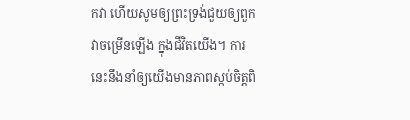កវា ហើយសូមឲ្យព្រះទ្រង់ជួយឲ្យពួកវាចម្រើនឡើង ក្នុងជីវិតយើង។ ការនេះនឹងនាំឲ្យយើងមានភាពស្កប់ចិត្តពិ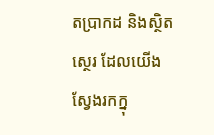តប្រាកដ និងស្ថិតស្ថេរ ដែលយើងស្វែងរកក្នុ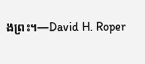ងព្រះ។—David H. Roper